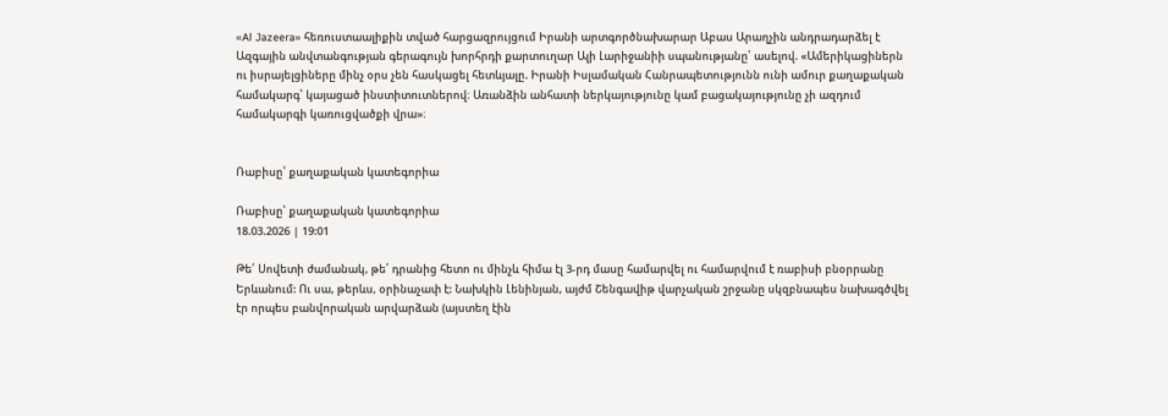«Al Jazeera» հեռուստաալիքին տված հարցազրույցում Իրանի արտգործնախարար Աբաս Արաղչին անդրադարձել է Ազգային անվտանգության գերագույն խորհրդի քարտուղար Ալի Լարիջանիի սպանությանը՝ ասելով. «Ամերիկացիներն ու իսրայելցիները մինչ օրս չեն հասկացել հետևյալը. Իրանի Իսլամական Հանրապետությունն ունի ամուր քաղաքական համակարգ՝ կայացած ինստիտուտներով։ Առանձին անհատի ներկայությունը կամ բացակայությունը չի ազդում համակարգի կառուցվածքի վրա»։


Ռաբիսը՝ քաղաքական կատեգորիա

Ռաբիսը՝ քաղաքական կատեգորիա
18.03.2026 | 19:01

Թե՛ Սովետի ժամանակ, թե՛ դրանից հետո ու մինչև հիմա էլ 3-րդ մասը համարվել ու համարվում է ռաբիսի բնօրրանը Երևանում: Ու սա, թերևս, օրինաչափ է: Նախկին Լենինյան, այժմ Շենգավիթ վարչական շրջանը սկզբնապես նախագծվել էր որպես բանվորական արվարձան (այստեղ էին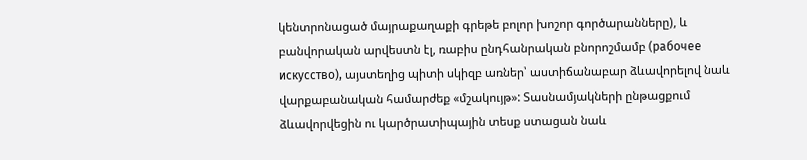կենտրոնացած մայրաքաղաքի գրեթե բոլոր խոշոր գործարանները), և բանվորական արվեստն էլ, ռաբիս ընդհանրական բնորոշմամբ (рабочее искусство), այստեղից պիտի սկիզբ առներ՝ աստիճանաբար ձևավորելով նաև վարքաբանական համարժեք «մշակույթ»: Տասնամյակների ընթացքում ձևավորվեցին ու կարծրատիպային տեսք ստացան նաև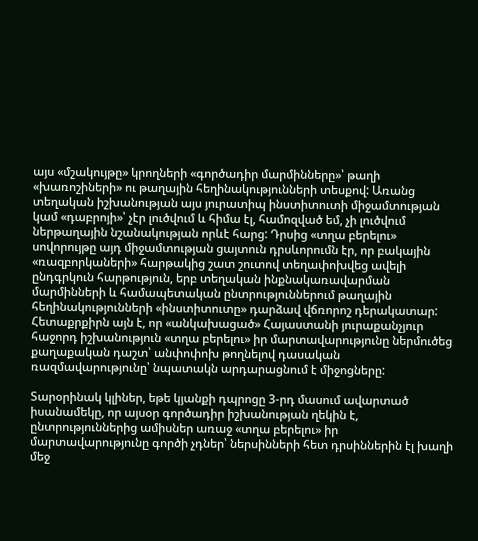այս «մշակույթը» կրողների «գործադիր մարմինները»՝ թաղի «խառոշիների» ու թաղային հեղինակությունների տեսքով: Առանց տեղական իշխանության այս յուրատիպ ինստիտուտի միջամտության կամ «դաբրոյի»՝ չէր լուծվում և հիմա էլ, համոզված եմ, չի լուծվում ներթաղային նշանակության որևէ հարց: Դրսից «տղա բերելու» սովորույթը այդ միջամտության ցայտուն դրսևորումն էր, որ բակային «ռազբորկաների» հարթակից շատ շուտով տեղափոխվեց ավելի ընդգրկուն հարթություն, երբ տեղական ինքնակառավարման մարմինների և համապետական ընտրություններում թաղային հեղինակությունների «ինստիտուտը» դարձավ վճռորոշ դերակատար: Հետաքրքիրն այն է, որ «անկախացած» Հայաստանի յուրաքանչյուր հաջորդ իշխանություն «տղա բերելու» իր մարտավարությունը ներմուծեց քաղաքական դաշտ՝ անփոփոխ թողնելով դասական ռազմավարությունը՝ նպատակն արդարացնում է միջոցները:

Տարօրինակ կլիներ, եթե կյանքի դպրոցը 3-րդ մասում ավարտած իսանամեկը, որ այսօր գործադիր իշխանության ղեկին է, ընտրություններից ամիսներ առաջ «տղա բերելու» իր մարտավարությունը գործի չդներ՝ ներսինների հետ դրսիններին էլ խաղի մեջ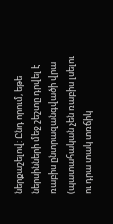ներքաշելով: Ընդ որում, եթե ներսինների մեջ շեշտը դրվել է ռաբիս ընտրազանգվածի վրա (պատահական չեն ռաբիս լսելու ու դրա տակ տռճիկ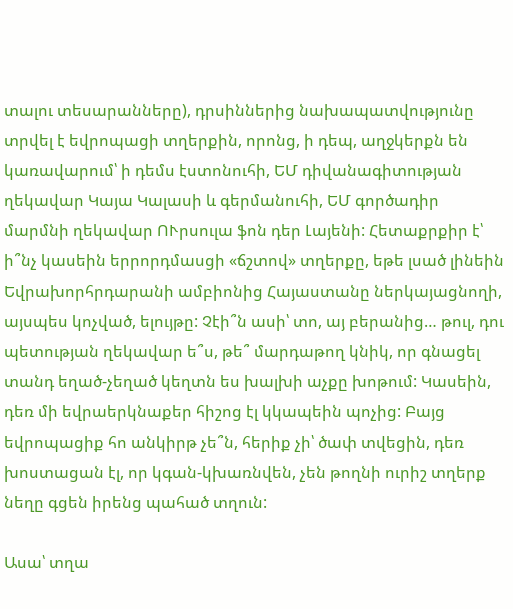տալու տեսարանները), դրսիններից նախապատվությունը տրվել է եվրոպացի տղերքին, որոնց, ի դեպ, աղջկերքն են կառավարում՝ ի դեմս էստոնուհի, ԵՄ դիվանագիտության ղեկավար Կայա Կալասի և գերմանուհի, ԵՄ գործադիր մարմնի ղեկավար ՈՒրսուլա ֆոն դեր Լայենի: Հետաքրքիր է՝ ի՞նչ կասեին երրորդմասցի «ճշտով» տղերքը, եթե լսած լինեին Եվրախորհրդարանի ամբիոնից Հայաստանը ներկայացնողի, այսպես կոչված, ելույթը: Չէի՞ն ասի՝ տո, այ բերանից… թուլ, դու պետության ղեկավար ե՞ս, թե՞ մարդաթող կնիկ, որ գնացել տանդ եղած-չեղած կեղտն ես խալխի աչքը խոթում: Կասեին, դեռ մի եվրաերկնաքեր հիշոց էլ կկապեին պոչից: Բայց եվրոպացիք հո անկիրթ չե՞ն, հերիք չի՝ ծափ տվեցին, դեռ խոստացան էլ, որ կգան-կխառնվեն, չեն թողնի ուրիշ տղերք նեղը գցեն իրենց պահած տղուն:

Ասա՝ տղա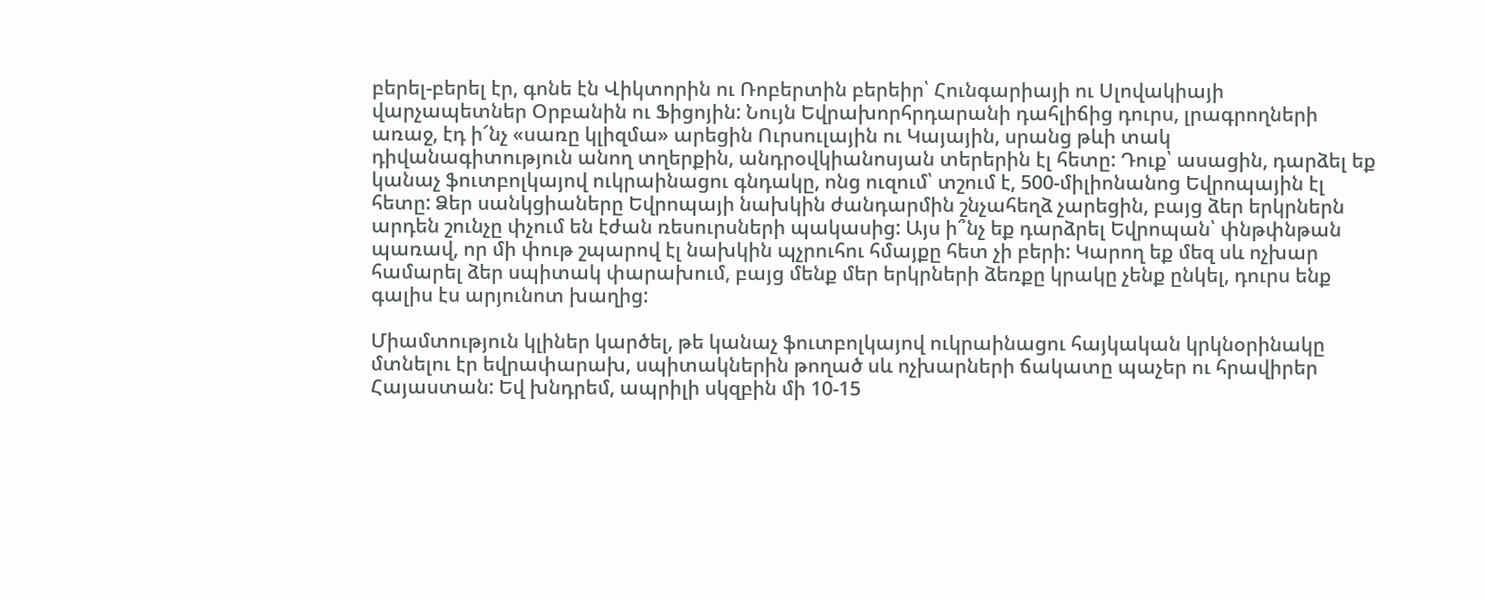բերել-բերել էր, գոնե էն Վիկտորին ու Ռոբերտին բերեիր՝ Հունգարիայի ու Սլովակիայի վարչապետներ Օրբանին ու Ֆիցոյին: Նույն Եվրախորհրդարանի դահլիճից դուրս, լրագրողների առաջ, էդ ի՜նչ «սառը կլիզմա» արեցին Ուրսուլային ու Կայային, սրանց թևի տակ դիվանագիտություն անող տղերքին, անդրօվկիանոսյան տերերին էլ հետը: Դուք՝ ասացին, դարձել եք կանաչ ֆուտբոլկայով ուկրաինացու գնդակը, ոնց ուզում՝ տշում է, 500-միլիոնանոց Եվրոպային էլ հետը: Ձեր սանկցիաները Եվրոպայի նախկին ժանդարմին շնչահեղձ չարեցին, բայց ձեր երկրներն արդեն շունչը փչում են էժան ռեսուրսների պակասից: Այս ի՞նչ եք դարձրել Եվրոպան՝ փնթփնթան պառավ, որ մի փութ շպարով էլ նախկին պչրուհու հմայքը հետ չի բերի: Կարող եք մեզ սև ոչխար համարել ձեր սպիտակ փարախում, բայց մենք մեր երկրների ձեռքը կրակը չենք ընկել, դուրս ենք գալիս էս արյունոտ խաղից:

Միամտություն կլիներ կարծել, թե կանաչ ֆուտբոլկայով ուկրաինացու հայկական կրկնօրինակը մտնելու էր եվրափարախ, սպիտակներին թողած սև ոչխարների ճակատը պաչեր ու հրավիրեր Հայաստան: Եվ խնդրեմ, ապրիլի սկզբին մի 10-15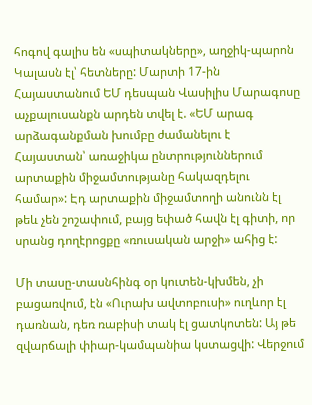հոգով գալիս են «սպիտակները», աղջիկ-պարոն Կալասն էլ՝ հետները: Մարտի 17-ին Հայաստանում ԵՄ դեսպան Վասիլիս Մարագոսը աչքալուսանքն արդեն տվել է. «ԵՄ արագ արձագանքման խումբը ժամանելու է Հայաստան՝ առաջիկա ընտրություններում արտաքին միջամտությանը հակազդելու համար»: Էդ արտաքին միջամտողի անունն էլ թեև չեն շոշափում, բայց եփած հավն էլ գիտի, որ սրանց դողէրոցքը «ռուսական արջի» ահից է:

Մի տասը-տասնհինգ օր կուտեն-կխմեն, չի բացառվում, էն «Ուրախ ավտոբուսի» ուղևոր էլ դառնան, դեռ ռաբիսի տակ էլ ցատկոտեն: Այ թե զվարճալի փիար-կամպանիա կստացվի: Վերջում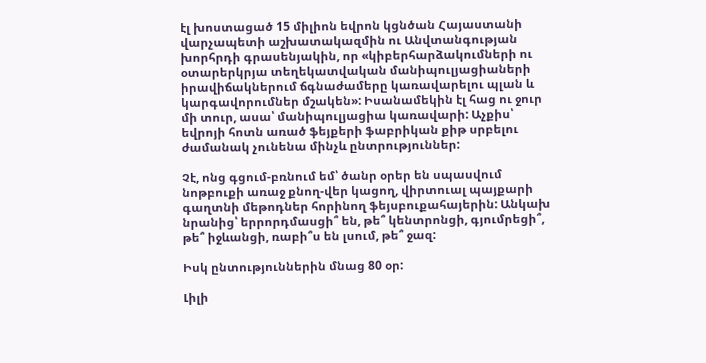էլ խոստացած 15 միլիոն եվրոն կցնծան Հայաստանի վարչապետի աշխատակազմին ու Անվտանգության խորհրդի գրասենյակին, որ «կիբերհարձակումների ու օտարերկրյա տեղեկատվական մանիպուլյացիաների իրավիճակներում ճգնաժամերը կառավարելու պլան և կարգավորումներ մշակեն»: Իսանամեկին էլ հաց ու ջուր մի տուր, ասա՝ մանիպուլյացիա կառավարի: Աչքիս՝ եվրոյի հոտն առած ֆեյքերի ֆաբրիկան քիթ սրբելու ժամանակ չունենա մինչև ընտրություններ:

Չէ, ոնց գցում-բռնում եմ՝ ծանր օրեր են սպասվում նոթբուքի առաջ քնող-վեր կացող, վիրտուալ պայքարի գաղտնի մեթոդներ հորինող ֆեյսբուքահայերին: Անկախ նրանից՝ երրորդմասցի՞ են, թե՞ կենտրոնցի, գյումրեցի՞, թե՞ իջևանցի, ռաբի՞ս են լսում, թե՞ ջազ:

Իսկ ընտություններին մնաց 80 օր:

Լիլի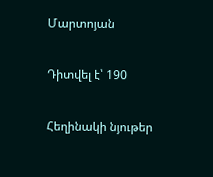Մարտոյան

Դիտվել է՝ 190

Հեղինակի նյութեր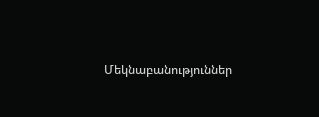Մեկնաբանություններ